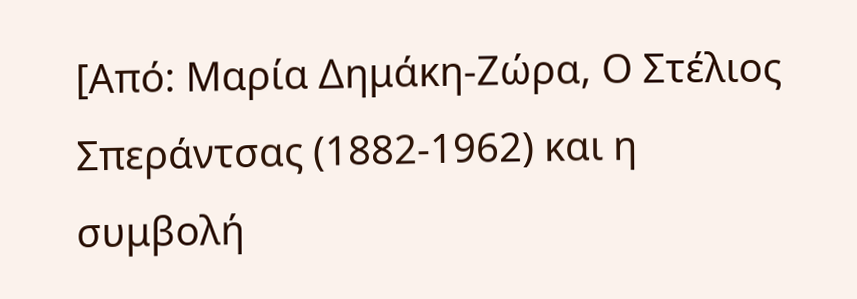[Από: Μαρία Δημάκη-Ζώρα, Ο Στέλιος Σπεράντσας (1882-1962) και η συμβολή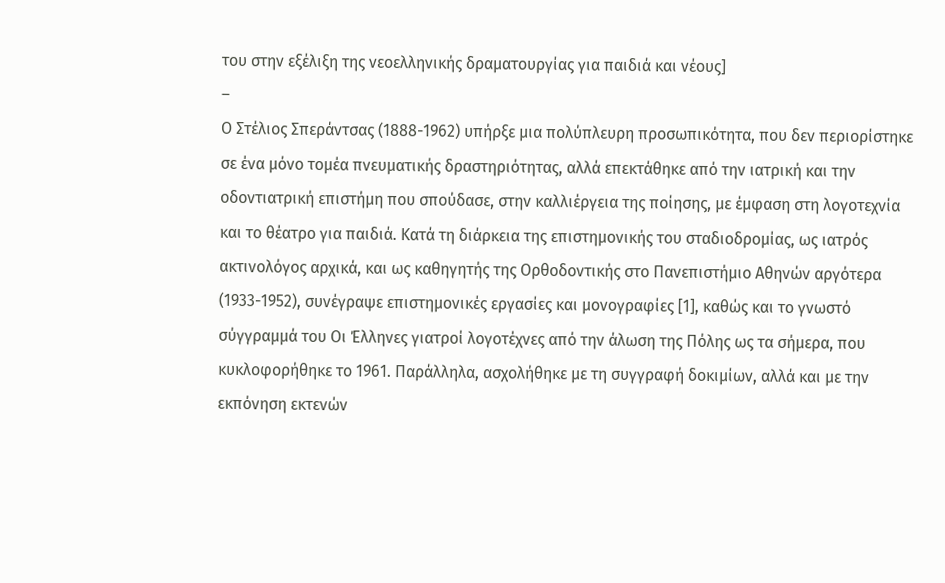του στην εξέλιξη της νεοελληνικής δραματουργίας για παιδιά και νέους]
–
Ο Στέλιος Σπεράντσας (1888-1962) υπήρξε μια πολύπλευρη προσωπικότητα, που δεν περιορίστηκε σε ένα μόνο τομέα πνευματικής δραστηριότητας, αλλά επεκτάθηκε από την ιατρική και την οδοντιατρική επιστήμη που σπούδασε, στην καλλιέργεια της ποίησης, με έμφαση στη λογοτεχνία και το θέατρο για παιδιά. Κατά τη διάρκεια της επιστημονικής του σταδιοδρομίας, ως ιατρός ακτινολόγος αρχικά, και ως καθηγητής της Ορθοδοντικής στο Πανεπιστήμιο Αθηνών αργότερα (1933-1952), συνέγραψε επιστημονικές εργασίες και μονογραφίες [1], καθώς και το γνωστό σύγγραμμά του Οι Έλληνες γιατροί λογοτέχνες από την άλωση της Πόλης ως τα σήμερα, που κυκλοφορήθηκε το 1961. Παράλληλα, ασχολήθηκε με τη συγγραφή δοκιμίων, αλλά και με την εκπόνηση εκτενών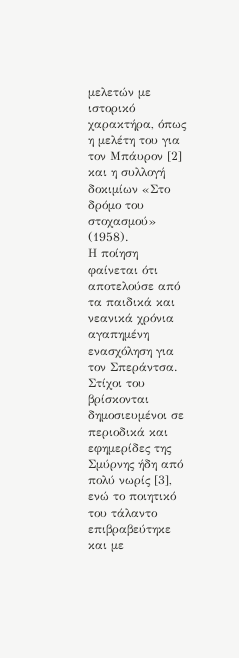μελετών με ιστορικό χαρακτήρα, όπως η μελέτη του για τον Μπάυρον [2] και η συλλογή δοκιμίων «Στο δρόμο του στοχασμού» (1958).
Η ποίηση φαίνεται ότι αποτελούσε από τα παιδικά και νεανικά χρόνια αγαπημένη ενασχόληση για τον Σπεράντσα. Στίχοι του βρίσκονται δημοσιευμένοι σε περιοδικά και εφημερίδες της Σμύρνης ήδη από πολύ νωρίς [3], ενώ το ποιητικό του τάλαντο επιβραβεύτηκε και με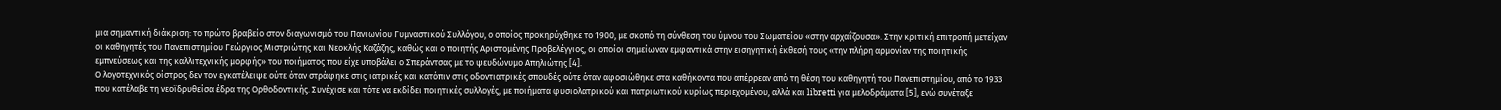μια σημαντική διάκριση: το πρώτο βραβείο στον διαγωνισμό του Πανιωνίου Γυμναστικού Συλλόγου, ο οποίος προκηρύχθηκε το 1900, με σκοπό τη σύνθεση του ύμνου του Σωματείου «στην αρχαΐζουσα». Στην κριτική επιτροπή μετείχαν οι καθηγητές του Πανεπιστημίου Γεώργιος Μιστριώτης και Νεοκλής Καζάζης, καθώς και ο ποιητής Αριστομένης Προβελέγγιος, οι οποίοι σημείωναν εμφαντικά στην εισηγητική έκθεσή τους «την πλήρη αρμονίαν της ποιητικής εμπνεύσεως και της καλλιτεχνικής μορφής» του ποιήματος που είχε υποβάλει ο Σπεράντσας με το ψευδώνυμο Απηλιώτης [4].
Ο λογοτεχνικός οίστρος δεν τον εγκατέλειψε ούτε όταν στράφηκε στις ιατρικές και κατόπιν στις οδοντιατρικές σπουδές ούτε όταν αφοσιώθηκε στα καθήκοντα που απέρρεαν από τη θέση του καθηγητή του Πανεπιστημίου, από το 1933 που κατέλαβε τη νεοϊδρυθείσα έδρα της Ορθοδοντικής. Συνέχισε και τότε να εκδίδει ποιητικές συλλογές, με ποιήματα φυσιολατρικού και πατριωτικού κυρίως περιεχομένου, αλλά και libretti για μελοδράματα [5], ενώ συνέταξε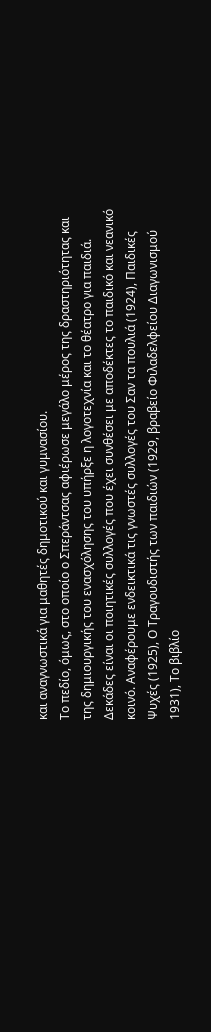και αναγνωστικά για μαθητές δημοτικού και γυμνασίου.
Το πεδίο, όμως, στο οποίο ο Σπεράντσας αφιέρωσε μεγάλο μέρος της δραστηριότητας και της δημιουργικής του ενασχόλησης του υπήρξε η λογοτεχνία και το θέατρο για παιδιά. Δεκάδες είναι οι ποιητικές συλλογές που έχει συνθέσει με αποδέκτες το παιδικό και νεανικό κοινό. Αναφέρουμε ενδεικτικά τις γνωστές συλλογές του Σαν τα πουλιά (1924), Παιδικές Ψυχές (1925), Ο Τραγουδιστής των παιδιών (1929, βραβείο Φιλαδελφείου Διαγωνισμού 1931), Το βιβλίο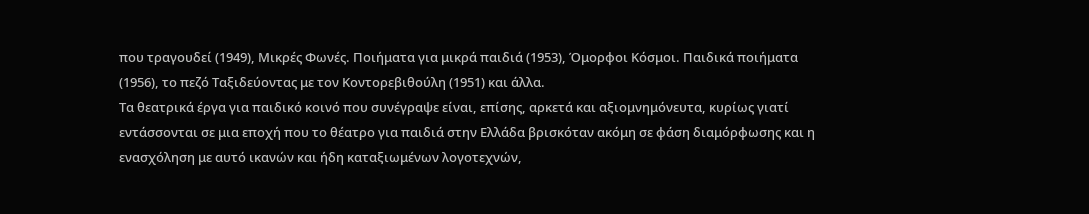που τραγουδεί (1949), Μικρές Φωνές. Ποιήματα για μικρά παιδιά (1953), Όμορφοι Κόσμοι. Παιδικά ποιήματα (1956), το πεζό Ταξιδεύοντας με τον Κοντορεβιθούλη (1951) και άλλα.
Τα θεατρικά έργα για παιδικό κοινό που συνέγραψε είναι, επίσης, αρκετά και αξιομνημόνευτα, κυρίως γιατί εντάσσονται σε μια εποχή που το θέατρο για παιδιά στην Ελλάδα βρισκόταν ακόμη σε φάση διαμόρφωσης και η ενασχόληση με αυτό ικανών και ήδη καταξιωμένων λογοτεχνών,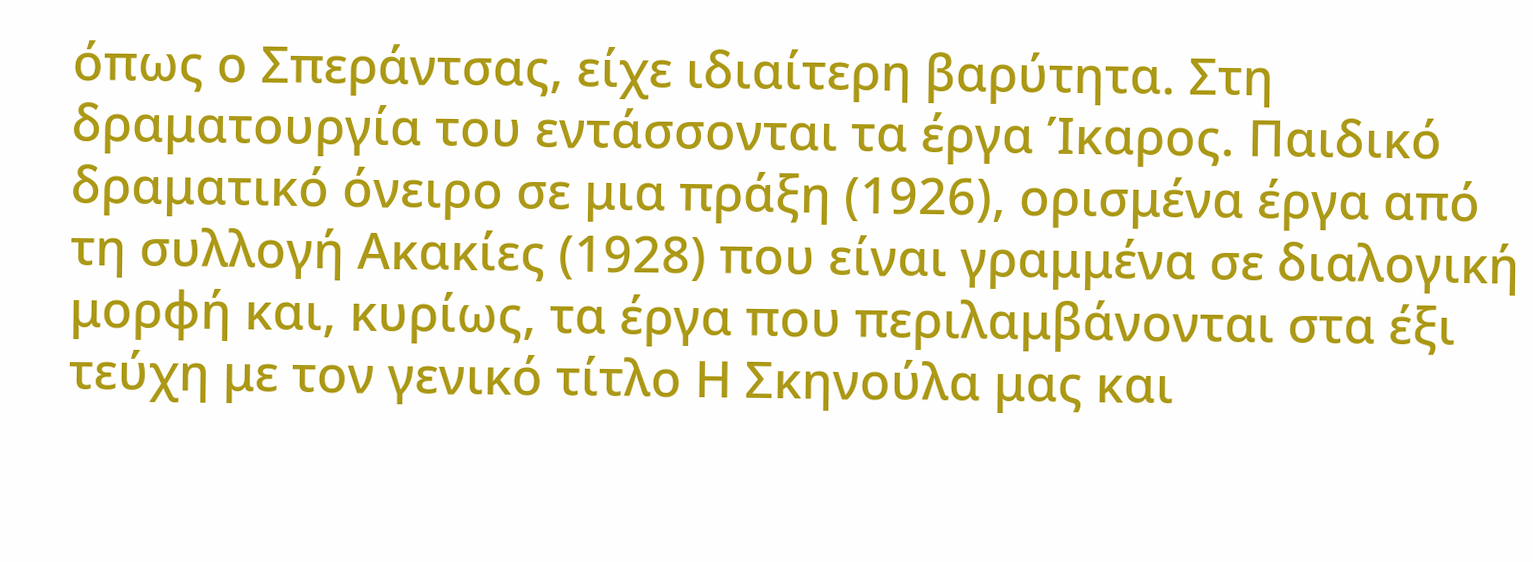όπως ο Σπεράντσας, είχε ιδιαίτερη βαρύτητα. Στη δραματουργία του εντάσσονται τα έργα Ίκαρος. Παιδικό δραματικό όνειρο σε μια πράξη (1926), ορισμένα έργα από τη συλλογή Ακακίες (1928) που είναι γραμμένα σε διαλογική μορφή και, κυρίως, τα έργα που περιλαμβάνονται στα έξι τεύχη με τον γενικό τίτλο Η Σκηνούλα μας και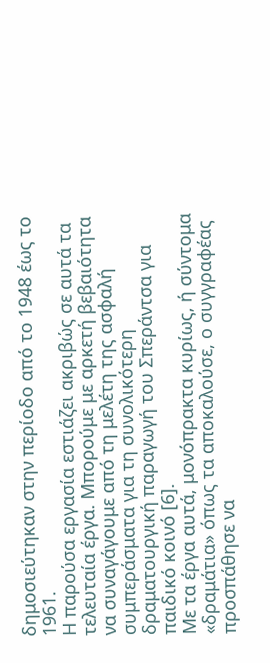δημοσιεύτηκαν στην περίοδο από το 1948 έως το 1961.
Η παρούσα εργασία εστιάζει ακριβώς σε αυτά τα τελευταία έργα. Μπορούμε με αρκετή βεβαιότητα να συναγάγουμε από τη μελέτη της ασφαλή συμπεράσματα για τη συνολικότερη δραματουργική παραγωγή του Σπεράντσα για παιδικό κοινό [6].
Με τα έργα αυτά, μονόπρακτα κυρίως, ή σύντομα «δραμάτια» όπως τα αποκαλούσε, ο συγγραφέας προσπάθησε να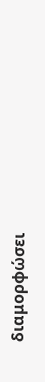διαμορφώσει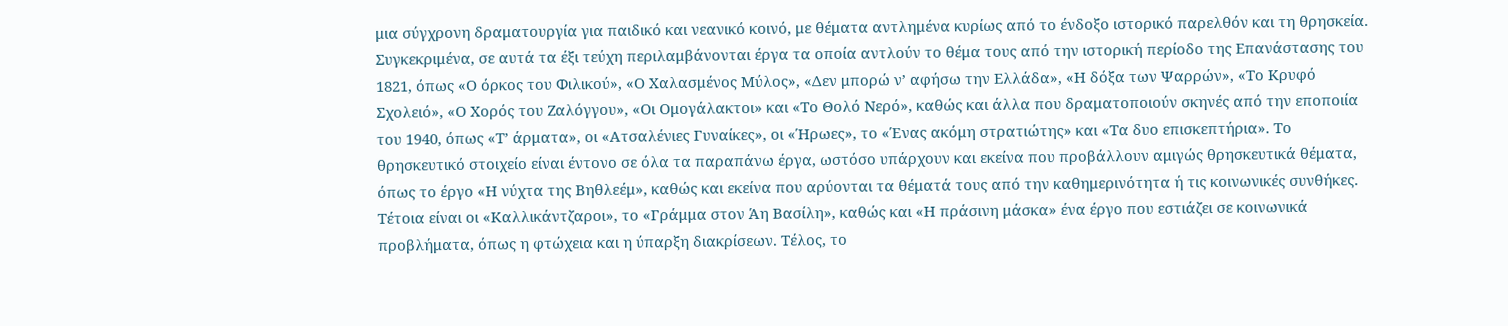μια σύγχρονη δραματουργία για παιδικό και νεανικό κοινό, με θέματα αντλημένα κυρίως από το ένδοξο ιστορικό παρελθόν και τη θρησκεία.
Συγκεκριμένα, σε αυτά τα έξι τεύχη περιλαμβάνονται έργα τα οποία αντλούν το θέμα τους από την ιστορική περίοδο της Επανάστασης του 1821, όπως «Ο όρκος του Φιλικού», «Ο Χαλασμένος Μύλος», «Δεν μπορώ ν’ αφήσω την Ελλάδα», «Η δόξα των Ψαρρών», «Το Κρυφό Σχολειό», «Ο Χορός του Ζαλόγγου», «Οι Ομογάλακτοι» και «Το Θολό Νερό», καθώς και άλλα που δραματοποιούν σκηνές από την εποποιία του 1940, όπως «Τ’ άρματα», οι «Ατσαλένιες Γυναίκες», οι «Ήρωες», το «Ένας ακόμη στρατιώτης» και «Τα δυο επισκεπτήρια». Το θρησκευτικό στοιχείο είναι έντονο σε όλα τα παραπάνω έργα, ωστόσο υπάρχουν και εκείνα που προβάλλουν αμιγώς θρησκευτικά θέματα, όπως το έργο «Η νύχτα της Βηθλεέμ», καθώς και εκείνα που αρύονται τα θέματά τους από την καθημερινότητα ή τις κοινωνικές συνθήκες. Τέτοια είναι οι «Καλλικάντζαροι», το «Γράμμα στον Άη Βασίλη», καθώς και «Η πράσινη μάσκα» ένα έργο που εστιάζει σε κοινωνικά προβλήματα, όπως η φτώχεια και η ύπαρξη διακρίσεων. Τέλος, το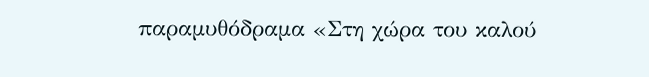παραμυθόδραμα «Στη χώρα του καλού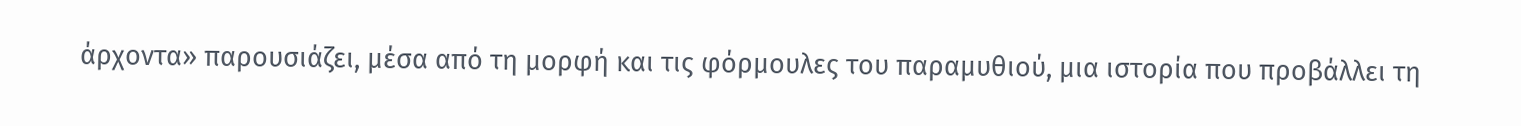άρχοντα» παρουσιάζει, μέσα από τη μορφή και τις φόρμουλες του παραμυθιού, μια ιστορία που προβάλλει τη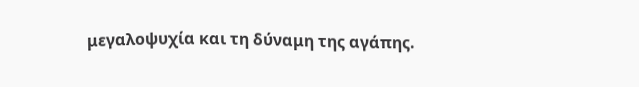μεγαλοψυχία και τη δύναμη της αγάπης.